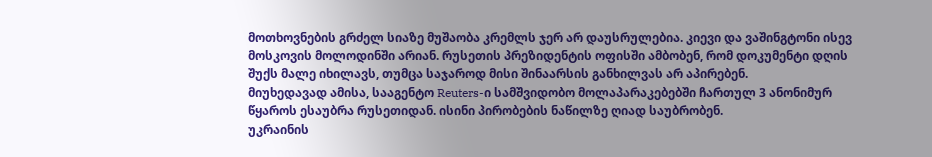მოთხოვნების გრძელ სიაზე მუშაობა კრემლს ჯერ არ დაუსრულებია. კიევი და ვაშინგტონი ისევ მოსკოვის მოლოდინში არიან. რუსეთის პრეზიდენტის ოფისში ამბობენ, რომ დოკუმენტი დღის შუქს მალე იხილავს, თუმცა საჯაროდ მისი შინაარსის განხილვას არ აპირებენ.
მიუხედავად ამისა, სააგენტო Reuters-ი სამშვიდობო მოლაპარაკებებში ჩართულ 3 ანონიმურ წყაროს ესაუბრა რუსეთიდან. ისინი პირობების ნაწილზე ღიად საუბრობენ.
უკრაინის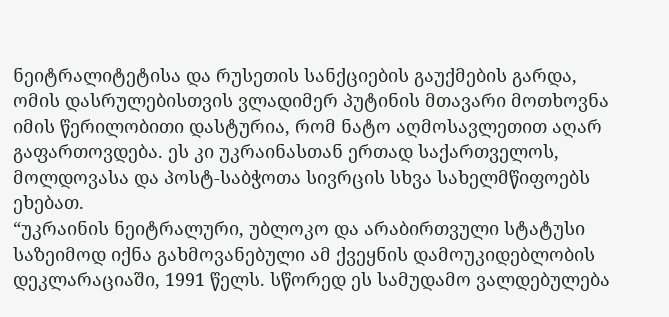ნეიტრალიტეტისა და რუსეთის სანქციების გაუქმების გარდა, ომის დასრულებისთვის ვლადიმერ პუტინის მთავარი მოთხოვნა იმის წერილობითი დასტურია, რომ ნატო აღმოსავლეთით აღარ გაფართოვდება. ეს კი უკრაინასთან ერთად საქართველოს, მოლდოვასა და პოსტ-საბჭოთა სივრცის სხვა სახელმწიფოებს ეხებათ.
“უკრაინის ნეიტრალური, უბლოკო და არაბირთვული სტატუსი საზეიმოდ იქნა გახმოვანებული ამ ქვეყნის დამოუკიდებლობის დეკლარაციაში, 1991 წელს. სწორედ ეს სამუდამო ვალდებულება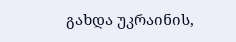გახდა უკრაინის,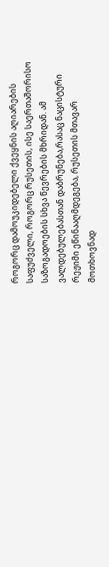როგორც დამოუკიდებელი ქვეყნის აღიარების საფუძველი, როგორც რუსეთის, ისე საერთაშორისო საზოგადოების სხვა წევრების მხრიდან. ამ ვალდებულებასთან დაბრუნება,რასაც ნაცისტური რეჟიმი ეწინააღმდეგება, რუსეთის მთავარ მოთხოვნად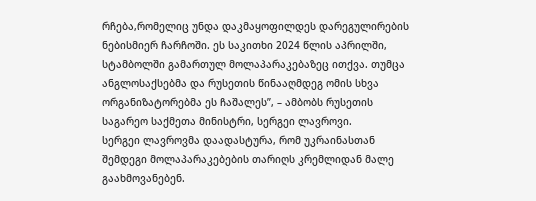რჩება,რომელიც უნდა დაკმაყოფილდეს დარეგულირების ნებისმიერ ჩარჩოში. ეს საკითხი 2024 წლის აპრილში, სტამბოლში გამართულ მოლაპარაკებაზეც ითქვა. თუმცა ანგლოსაქსებმა და რუსეთის წინააღმდეგ ომის სხვა ორგანიზატორებმა ეს ჩაშალეს”, – ამბობს რუსეთის საგარეო საქმეთა მინისტრი, სერგეი ლავროვი.
სერგეი ლავროვმა დაადასტურა, რომ უკრაინასთან შემდეგი მოლაპარაკებების თარიღს კრემლიდან მალე გაახმოვანებენ.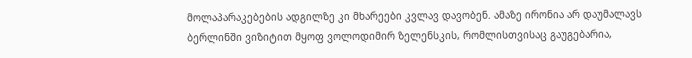მოლაპარაკებების ადგილზე კი მხარეები კვლავ დავობენ. ამაზე ირონია არ დაუმალავს ბერლინში ვიზიტით მყოფ ვოლოდიმირ ზელენსკის, რომლისთვისაც გაუგებარია,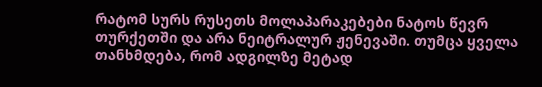რატომ სურს რუსეთს მოლაპარაკებები ნატოს წევრ თურქეთში და არა ნეიტრალურ ჟენევაში. თუმცა ყველა თანხმდება, რომ ადგილზე მეტად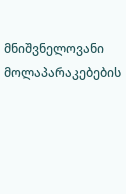მნიშვნელოვანი მოლაპარაკებების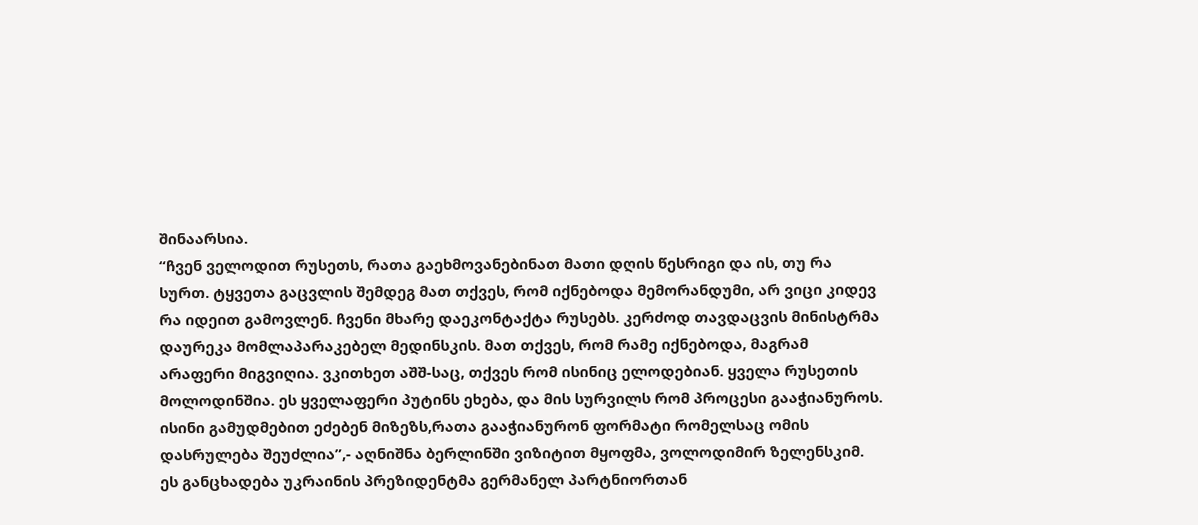შინაარსია.
“ჩვენ ველოდით რუსეთს, რათა გაეხმოვანებინათ მათი დღის წესრიგი და ის, თუ რა სურთ. ტყვეთა გაცვლის შემდეგ მათ თქვეს, რომ იქნებოდა მემორანდუმი, არ ვიცი კიდევ რა იდეით გამოვლენ. ჩვენი მხარე დაეკონტაქტა რუსებს. კერძოდ თავდაცვის მინისტრმა დაურეკა მომლაპარაკებელ მედინსკის. მათ თქვეს, რომ რამე იქნებოდა, მაგრამ არაფერი მიგვიღია. ვკითხეთ აშშ-საც, თქვეს რომ ისინიც ელოდებიან. ყველა რუსეთის მოლოდინშია. ეს ყველაფერი პუტინს ეხება, და მის სურვილს რომ პროცესი გააჭიანუროს. ისინი გამუდმებით ეძებენ მიზეზს,რათა გააჭიანურონ ფორმატი რომელსაც ომის დასრულება შეუძლია”,- აღნიშნა ბერლინში ვიზიტით მყოფმა, ვოლოდიმირ ზელენსკიმ.
ეს განცხადება უკრაინის პრეზიდენტმა გერმანელ პარტნიორთან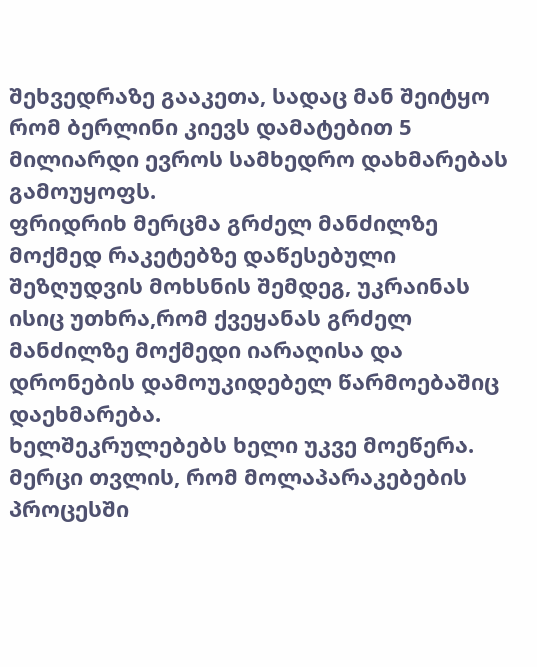შეხვედრაზე გააკეთა, სადაც მან შეიტყო რომ ბერლინი კიევს დამატებით 5 მილიარდი ევროს სამხედრო დახმარებას გამოუყოფს.
ფრიდრიხ მერცმა გრძელ მანძილზე მოქმედ რაკეტებზე დაწესებული შეზღუდვის მოხსნის შემდეგ, უკრაინას ისიც უთხრა,რომ ქვეყანას გრძელ მანძილზე მოქმედი იარაღისა და დრონების დამოუკიდებელ წარმოებაშიც დაეხმარება.
ხელშეკრულებებს ხელი უკვე მოეწერა. მერცი თვლის, რომ მოლაპარაკებების პროცესში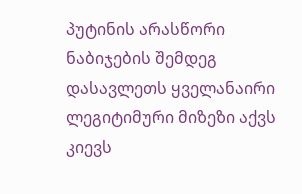პუტინის არასწორი ნაბიჯების შემდეგ დასავლეთს ყველანაირი ლეგიტიმური მიზეზი აქვს კიევს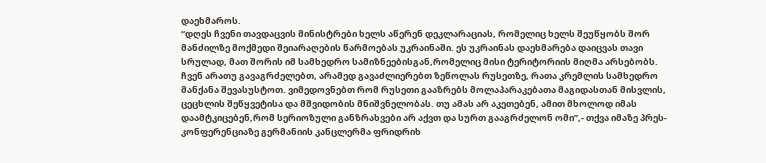დაეხმაროს.
“დღეს ჩვენი თავდაცვის მინისტრები ხელს აწერენ დეკლარაციას, რომელიც ხელს შეუწყობს შორ მანძილზე მოქმედი შეიარაღების წარმოებას უკრაინაში. ეს უკრაინას დაეხმარება დაიცვას თავი სრულად, მათ შორის იმ სამხედრო სამიზნეებისგან,რომელიც მისი ტერიტორიის მიღმა არსებობს. ჩვენ არათუ გავაგრძელებთ, არამედ გავაძლიერებთ ზეწოლას რუსეთზე, რათა კრემლის სამხედრო მანქანა შევასუსტოთ. ვიმედოვნებთ რომ რუსეთი გააზრებს მოლაპარაკებათა მაგიდასთან მისვლის, ცეცხლის შეწყვეტისა და მშვიდობის მნიშვნელობას. თუ ამას არ აკეთებენ, ამით მხოლოდ იმას დაამტკიცებენ,რომ სერიოზული განზრახვები არ აქვთ და სურთ გააგრძელონ ომი”,- თქვა იმაზე პრეს-კონფერენციაზე გერმანიის კანცლერმა ფრიდრიხ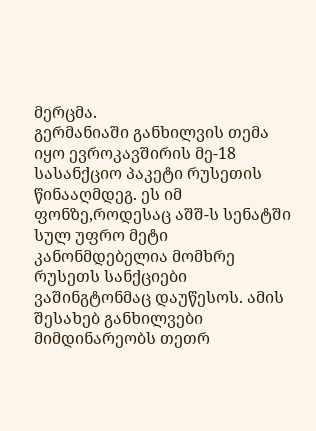მერცმა.
გერმანიაში განხილვის თემა იყო ევროკავშირის მე-18 სასანქციო პაკეტი რუსეთის წინააღმდეგ. ეს იმ ფონზე,როდესაც აშშ-ს სენატში სულ უფრო მეტი კანონმდებელია მომხრე რუსეთს სანქციები ვაშინგტონმაც დაუწესოს. ამის შესახებ განხილვები მიმდინარეობს თეთრ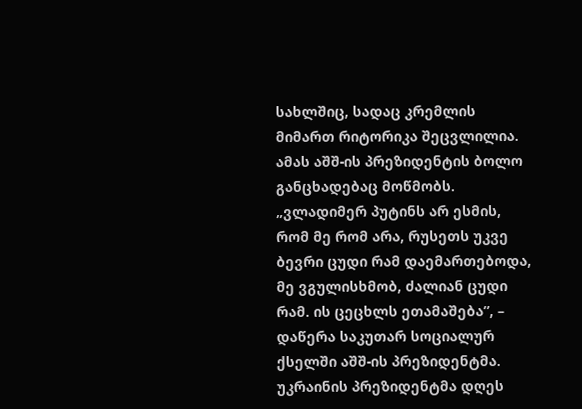სახლშიც, სადაც კრემლის მიმართ რიტორიკა შეცვლილია. ამას აშშ-ის პრეზიდენტის ბოლო განცხადებაც მოწმობს.
„ვლადიმერ პუტინს არ ესმის, რომ მე რომ არა, რუსეთს უკვე ბევრი ცუდი რამ დაემართებოდა, მე ვგულისხმობ, ძალიან ცუდი რამ. ის ცეცხლს ეთამაშება”, – დაწერა საკუთარ სოციალურ ქსელში აშშ-ის პრეზიდენტმა.
უკრაინის პრეზიდენტმა დღეს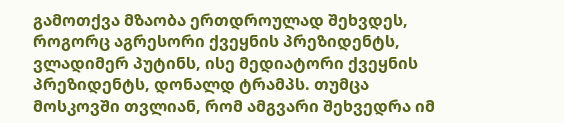გამოთქვა მზაობა ერთდროულად შეხვდეს, როგორც აგრესორი ქვეყნის პრეზიდენტს, ვლადიმერ პუტინს, ისე მედიატორი ქვეყნის პრეზიდენტს, დონალდ ტრამპს. თუმცა მოსკოვში თვლიან, რომ ამგვარი შეხვედრა იმ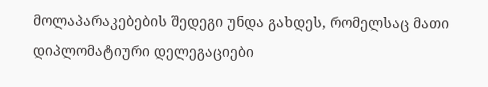მოლაპარაკებების შედეგი უნდა გახდეს, რომელსაც მათი დიპლომატიური დელეგაციები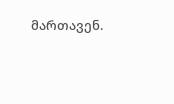მართავენ.